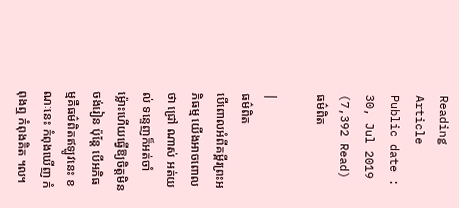Reading Article
Public date : 30, Jul 2019 (7,392 Read)
ធម៌ពិត

|
ធម៌ពិត
បើពោលអំពីគម្ពីរព្រះអភិធម្ម យើងអាចពោលថា ជ្រៅ ណាស់ អត់យល់ ទន្ទេញក៏អត់ចាំ ម៉្លោះហើយធ្វើឱ្យចិត្តមិនចង់រៀន ប៉ុន្តែ បើអភិធម្មគឺធម៌ពិតឥឡូវនេះ ខណៈនេះ កំពុងឃើញ កំពុងឮ កំពុងគិត ៘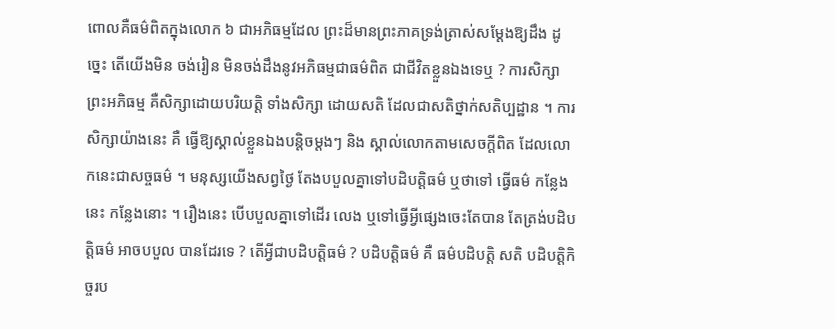ពោលគឺធម៌ពិតក្នុងលោក ៦ ជាអភិធម្មដែល ព្រះដ៏មានព្រះភាគទ្រង់ត្រាស់សម្តែងឱ្យដឹង ដូច្នេះ តើយើងមិន ចង់រៀន មិនចង់ដឹងនូវអភិធម្មជាធម៌ពិត ជាជីវិតខ្លួនឯងទេឬ ? ការសិក្សាព្រះអភិធម្ម គឺសិក្សាដោយបរិយត្តិ ទាំងសិក្សា ដោយសតិ ដែលជាសតិថ្នាក់សតិប្បដ្ឋាន ។ ការសិក្សាយ៉ាងនេះ គឺ ធ្វើឱ្យស្គាល់ខ្លួនឯងបន្តិចម្តងៗ និង ស្គាល់លោកតាមសេចក្តីពិត ដែលលោកនេះជាសច្ចធម៌ ។ មនុស្សយើងសព្វថ្ងៃ តែងបបួលគ្នាទៅបដិបត្តិធម៌ ឬថាទៅ ធ្វើធម៌ កន្លែងនេះ កន្លែងនោះ ។ រឿងនេះ បើបបួលគ្នាទៅដើរ លេង ឬទៅធ្វើអ្វីផ្សេងចេះតែបាន តែត្រង់បដិបត្តិធម៌ អាចបបួល បានដែរទេ ? តើអ្វីជាបដិបត្តិធម៌ ? បដិបត្តិធម៌ គឺ ធម៌បដិបត្តិ សតិ បដិបត្តិកិច្ចរប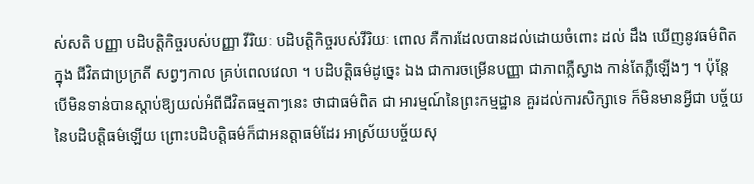ស់សតិ បញ្ញា បដិបត្តិកិច្ចរបស់បញ្ញា វីរិយៈ បដិបត្តិកិច្ចរបស់វីរិយៈ ពោល គឺការដែលបានដល់ដោយចំពោះ ដល់ ដឹង ឃើញនូវធម៌ពិតក្នុង ជីវិតជាប្រក្រតី សព្វៗកាល គ្រប់ពេលវេលា ។ បដិបត្តិធម៌ដូច្នេះ ឯង ជាការចម្រើនបញ្ញា ជាភាពភ្លឺស្វាង កាន់តែភ្លឺឡើងៗ ។ ប៉ុន្តែ បើមិនទាន់បានស្តាប់ឱ្យយល់អំពីជីវិតធម្មតាៗនេះ ថាជាធម៌ពិត ជា អារម្មណ៍នៃព្រះកម្មដ្ឋាន គួរដល់ការសិក្សាទេ ក៏មិនមានអ្វីជា បច្ច័យនៃបដិបត្តិធម៌ឡើយ ព្រោះបដិបត្តិធម៌ក៏ជាអនត្តាធម៌ដែរ អាស្រ័យបច្ច័យសុ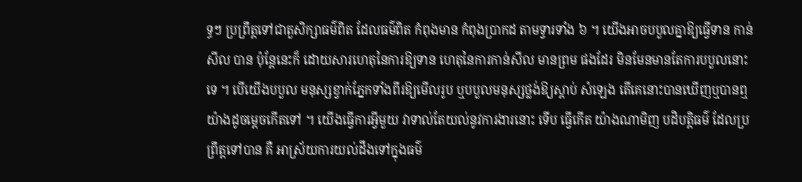ទ្ធៗ ប្រព្រឹត្តទៅជាតួសិក្សាធម៌ពិត ដែលធម៌ពិត កំពុងមាន កំពុងប្រាកដ តាមទ្វារទាំង ៦ ។ យើងអាចបបួលគ្នាឱ្យធ្វើទាន កាន់សីល បាន ប៉ុន្តែនេះក៏ ដោយសារហេតុនៃការឱ្យទាន ហេតុនៃការកាន់សីល មានព្រម ផងដែរ មិនមែនមានតែការបបួលនោះទេ ។ បើយើងបបួល មនុស្សខ្វាក់ភ្នែកទាំងពីរឱ្យមើលរូប ឬបបួលមនុស្សថ្លង់ឱ្យស្តាប់ សំឡេង តើគេនោះបានឃើញឬបានឮយ៉ាងដូចម្តេចកើតទៅ ។ យើងធ្វើការអ្វីមួយ វាទាល់តែយល់នូវការងារនោះ ទើប ធ្វើកើត យ៉ាងណាមិញ បដិបត្តិធម៌ ដែលប្រព្រឹត្តទៅបាន គឺ អាស្រ័យការយល់ដឹងទៅក្នុងធម៌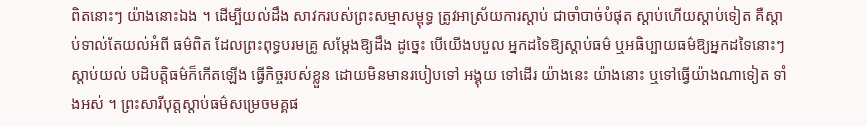ពិតនោះៗ យ៉ាងនោះឯង ។ ដើម្បីយល់ដឹង សាវករបស់ព្រះសម្មាសម្ពុទ្ធ ត្រូវអាស្រ័យការស្តាប់ ជាចាំបាច់បំផុត ស្តាប់ហើយស្តាប់ទៀត គឺស្តាប់ទាល់តែយល់អំពី ធម៌ពិត ដែលព្រះពុទ្ធបរមគ្រូ សម្តែងឱ្យដឹង ដូច្នេះ បើយើងបបួល អ្នកដទៃឱ្យស្តាប់ធម៌ ឬអធិប្បាយធម៌ឱ្យអ្នកដទៃនោះៗស្តាប់យល់ បដិបត្តិធម៌ក៏កើតឡើង ធ្វើកិច្ចរបស់ខ្លួន ដោយមិនមានរបៀបទៅ អង្គុយ ទៅដើរ យ៉ាងនេះ យ៉ាងនោះ ឬទៅធ្វើយ៉ាងណាទៀត ទាំងអស់ ។ ព្រះសារីបុត្តស្តាប់ធម៌សម្រេចមគ្គផ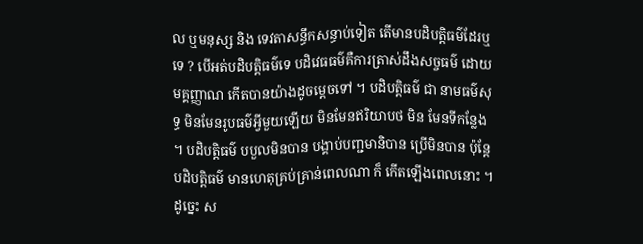ល ឬមនុស្ស និង ទេវតាសន្ធឹកសន្ធាប់ទៀត តើមានបដិបត្តិធម៌ដែរឬទេ ? បើអត់បដិបត្តិធម៌ទេ បដិវេធធម៌គឺការត្រាស់ដឹងសច្ចធម៌ ដោយមគ្គញ្ញាណ កើតបានយ៉ាងដូចម្តេចទៅ ។ បដិបត្តិធម៌ ជា នាមធម៌សុទ្ធ មិនមែនរូបធម៌អ្វីមួយឡើយ មិនមែនឥរិយាបថ មិន មែនទីកន្លែង ។ បដិបត្តិធម៌ បបួលមិនបាន បង្គាប់បញ្ជមានិបាន ប្រើមិនបាន ប៉ុន្តែបដិបត្តិធម៌ មានហេតុគ្រប់គ្រាន់ពេលណា ក៏ កើតឡើងពេលនោះ ។ ដូច្នេះ ស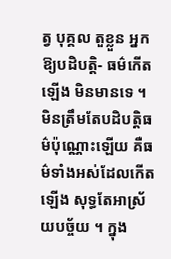ត្វ បុគ្គល តួខ្លួន អ្នកឱ្យបដិបត្តិ- ធម៌កើតឡើង មិនមានទេ ។ មិនត្រឹមតែបដិបត្តិធម៌ប៉ុណ្ណោះឡើយ គឺធម៌ទាំងអស់ដែលកើតឡើង សុទ្ធតែអាស្រ័យបច្ច័យ ។ ក្នុង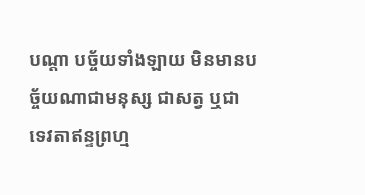បណ្តា បច្ច័យទាំងឡាយ មិនមានបច្ច័យណាជាមនុស្ស ជាសត្វ ឬជា ទេវតាឥន្ទព្រហ្ម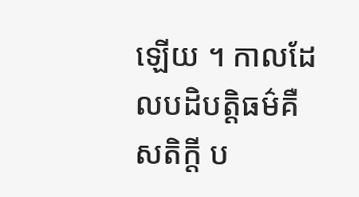ឡើយ ។ កាលដែលបដិបត្តិធម៌គឺសតិក្តី ប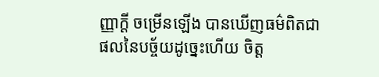ញ្ញាក្តី ចម្រើនឡើង បានឃើញធម៌ពិតជាផលនៃបច្ច័យដូច្នេះហើយ ចិត្ត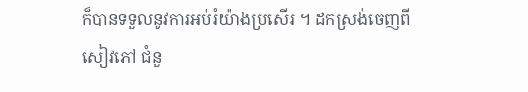ក៏បានទទួលនូវការអប់រំយ៉ាងប្រសើរ ។ ដកស្រង់ចេញពីសៀវភៅ ជំនួ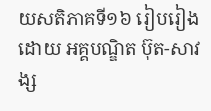យសតិភាគទី១៦ រៀបរៀងដោយ អគ្គបណ្ឌិត ប៊ុត-សាវង្ស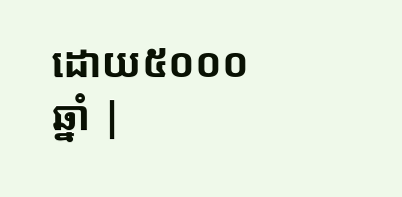ដោយ៥០០០ឆ្នាំ |